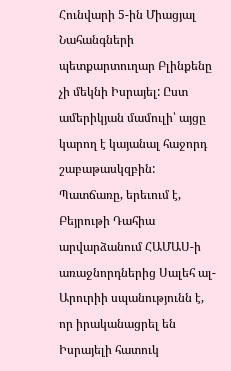Հունվարի 5-ին Միացյալ Նահանգների պետքարտուղար Բլինքենը չի մեկնի Իսրայել: Ըստ ամերիկյան մամուլի՝ այցը կարող է կայանալ հաջորդ շաբաթասկզբին: Պատճառը, երեւում է, Բեյրութի Դահիա արվարձանում ՀԱՄԱՍ-ի առաջնորդներից Սալեհ ալ-Արուրիի սպանությունն է, որ իրականացրել են Իսրայելի հատուկ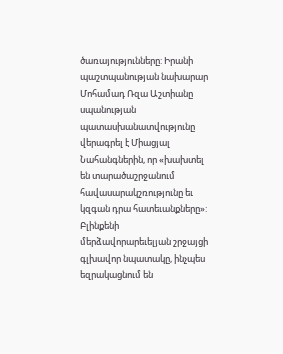ծառայությունները: Իրանի պաշտպանության նախարար Մոհամադ Ռզա Աշտիանը սպանության պատասխանատվությունը վերագրել է Միացյալ Նահանգներին, որ «խախտել են տարածաշրջանում հավասարակշռությունը եւ կզգան դրա հատեւանքները»:
Բլինքենի մերձավորարեւելյան շրջայցի գլխավոր նպատակը, ինչպես եզրակացնում են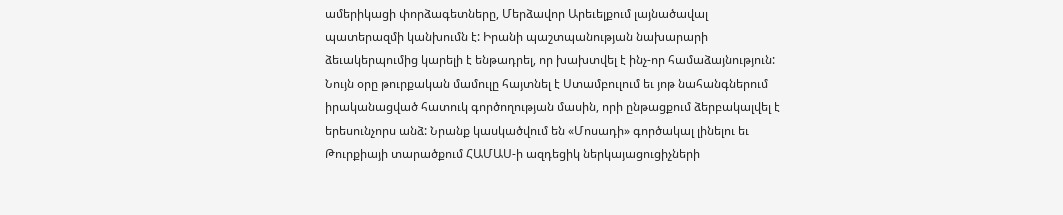ամերիկացի փորձագետները, Մերձավոր Արեւելքում լայնածավալ պատերազմի կանխումն է: Իրանի պաշտպանության նախարարի ձեւակերպումից կարելի է ենթադրել, որ խախտվել է ինչ-որ համաձայնություն: Նույն օրը թուրքական մամուլը հայտնել է Ստամբուլում եւ յոթ նահանգներում իրականացված հատուկ գործողության մասին, որի ընթացքում ձերբակալվել է երեսունչորս անձ: Նրանք կասկածվում են «Մոսադի» գործակալ լինելու եւ Թուրքիայի տարածքում ՀԱՄԱՍ-ի ազդեցիկ ներկայացուցիչների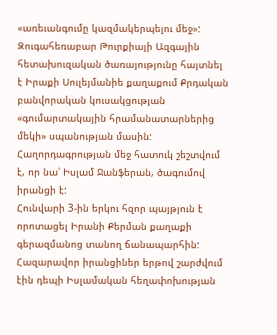«առեւանգումը կազմակերպելու մեջ»: Զուգահեռաբար Թուրքիայի Ազգային հետախուզական ծառայությունը հայտնել է Իրաքի Սուլեյմանիե քաղաքում Քրդական բանվորական կուսակցության «գումարտակային հրամանատարներից մեկի» սպանության մասին: Հաղորդագրության մեջ հատուկ շեշտվում է, որ նա՝ Իսլամ Ջանֆերան, ծագումով իրանցի է:
Հունվարի 3-ին երկու հզոր պայթյուն է որոտացել Իրանի Քերման քաղաքի գերազմանոց տանող ճանապարհին: Հազարավոր իրանցիներ երթով շարժվում էին դեպի Իսլամական հեղափոխության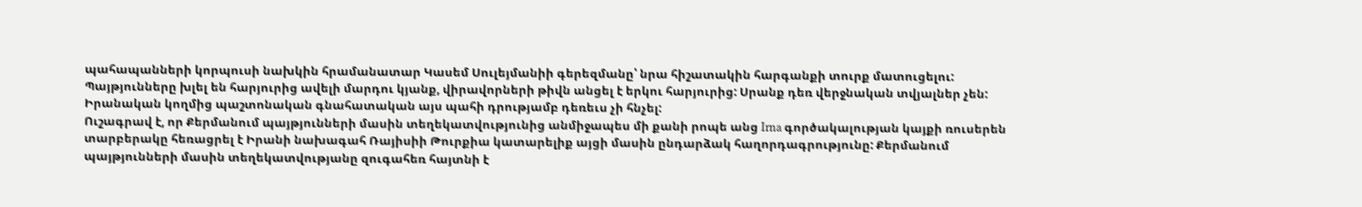պահապանների կորպուսի նախկին հրամանատար Կասեմ Սուլեյմանիի գերեզմանը՝ նրա հիշատակին հարգանքի տուրք մատուցելու: Պայթյունները խլել են հարյուրից ավելի մարդու կյանք, վիրավորների թիվն անցել է երկու հարյուրից: Սրանք դեռ վերջնական տվյալներ չեն: Իրանական կողմից պաշտոնական գնահատական այս պահի դրությամբ դեռեւս չի հնչել:
Ուշագրավ է, որ Քերմանում պայթյունների մասին տեղեկատվությունից անմիջապես մի քանի րոպե անց Irna գործակալության կայքի ռուսերեն տարբերակը հեռացրել է Իրանի նախագահ Ռայիսիի Թուրքիա կատարելիք այցի մասին ընդարձակ հաղորդագրությունը: Քերմանում պայթյունների մասին տեղեկատվությանը զուգահեռ հայտնի է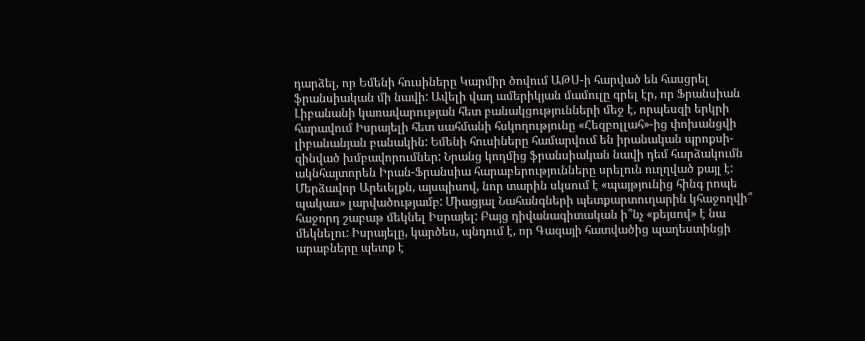դարձել, որ Եմենի հուսիները Կարմիր ծովում ԱԹՍ-ի հարված են հասցրել ֆրանսիական մի նավի: Ավելի վաղ ամերիկյան մամուլը գրել էր, որ Ֆրանսիան Լիբանանի կառավարության հետ բանակցությունների մեջ է, որպեսզի երկրի հարավում Իսրայելի հետ սահմանի հսկողությունը «Հեզբոլլահ»-ից փոխանցվի լիբանանյան բանակին: Եմենի հուսիները համարվում են իրանական պրոքսի-զինված խմբավորումներ: Նրանց կողմից ֆրանսիական նավի դեմ հարձակումն ակնհայտորեն Իրան-Ֆրանսիա հարաբերությունները սրելուն ուղղված քայլ է:
Մերձավոր Արեւելքն, այսպիսով, նոր տարին սկսում է «պայթյունից հինգ րոպե պակաս» լարվածությամբ: Միացյալ Նահանգների պետքարտուղարին կհաջողվի՞ հաջորդ շաբաթ մեկնել Իսրայել: Բայց դիվանագիտական ի՞նչ «քեյսով» է նա մեկնելու: Իսրայելը, կարծես, պնդում է, որ Գազայի հատվածից պաղեստինցի արաբները պետք է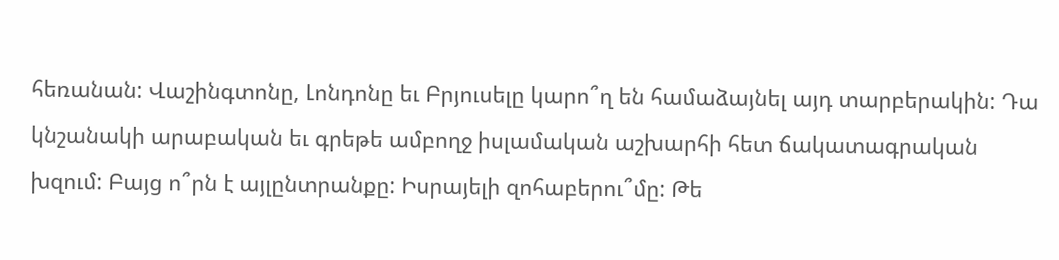հեռանան: Վաշինգտոնը, Լոնդոնը եւ Բրյուսելը կարո՞ղ են համաձայնել այդ տարբերակին: Դա կնշանակի արաբական եւ գրեթե ամբողջ իսլամական աշխարհի հետ ճակատագրական խզում: Բայց ո՞րն է այլընտրանքը: Իսրայելի զոհաբերու՞մը: Թե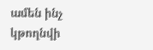ամեն ինչ կթողնվի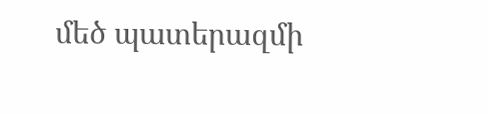մեծ պատերազմի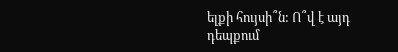ելքի հույսի՞ն: Ո՞վ է այդ դեպքում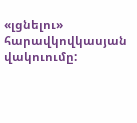«լցնելու» հարավկովկասյան վակուումը: